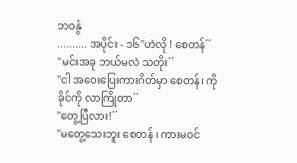ဘဝနွံ
.......... အပိုင်း - ၁၆''ဟဲလို ! စေတန်´´
''မင်းအခု ဘယ်မလဲ သတိုး´´
''ငါ အဝေးပြေးကားဂိတ်မှာ စေတန်၊ ကိုခိုင်ကို လာကြိုတာ´´
''တွေ့ပြီလား!´´
''မတွေ့သေးဘူး စေတန် ၊ ကားမဝင်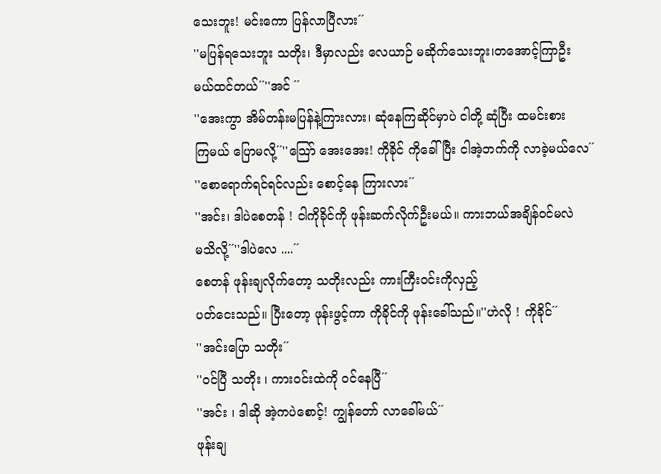သေးဘူး! မင်းကော ပြန်လာပြီလား´´
''မပြန်ရသေးဘူး သတိုး၊ ဒီမှာလည်း လေယာဉ် မဆိုက်သေးဘူး၊တအောင့်ကြာဦး
မယ်ထင်တယ်´´''အင် ´´
''အေးကွာ အိမ်တန်းမပြန်နဲ့ကြားလား၊ ဆုံနေကြဆိုင်မှာပဲ ငါတို့ ဆုံပြီး ထမင်းစား
ကြမယ် ပြောမလို့´´''သြော် အေးအေး! ကိုခိုင် ကိုခေါ်ပြီး ငါအဲ့ဘက်ကို လာခဲ့မယ်လေ´´
''စောရောက်ရင်ရင်လည်း စောင့်နေ ကြားလား´´
''အင်း၊ ဒါပဲစေတန် ! ငါကိုခိုင်ကို ဖုန်းဆက်လိုက်ဦးမယ်။ ကားဘယ်အချိန်ဝင်မလဲ
မသိလို့´´''ဒါပဲလေ ....´´
စေတန် ဖုန်းချလိုက်တော့ သတိုးလည်း ကားကြီးဝင်းကိုလှည့်
ပတ်ငေးသည်။ ပြီးတော့ ဖုန်းဖွင့်ကာ ကိုခိုင်ကို ဖုန်းခေါ်သည်။''ဟဲလို ! ကိုခိုင်´´
''အင်းပြော သတိုး´´
''ဝင်ပြီ သတိုး ၊ ကားဝင်းထဲကို ဝင်နေပြီ´´
''အင်း ၊ ဒါဆို အဲ့ကပဲစောင့်! ကျွန်တော် လာခေါ်မယ်´´
ဖုန်းချ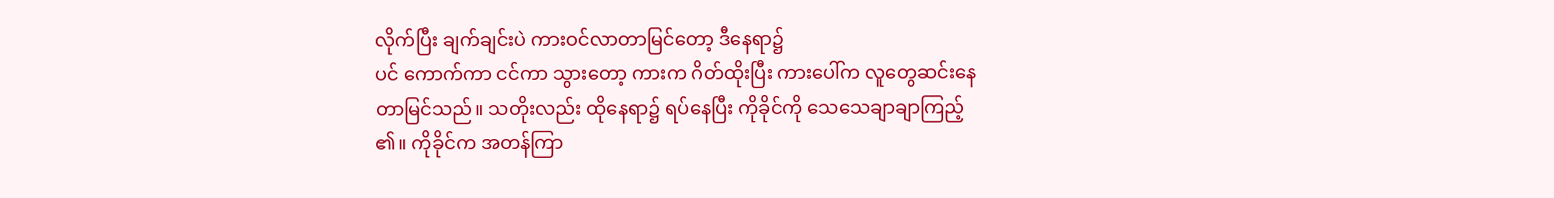လိုက်ပြီး ချက်ချင်းပဲ ကားဝင်လာတာမြင်တော့ ဒီနေရာ၌
ပင် ကောက်ကာ ငင်ကာ သွားတော့ ကားက ဂိတ်ထိုးပြီး ကားပေါ်က လူတွေဆင်းနေ
တာမြင်သည်။ သတိုးလည်း ထိုနေရာ၌ ရပ်နေပြီး ကိုခိုင်ကို သေသေချာချာကြည့်
၏။ ကိုခိုင်က အတန်ကြာ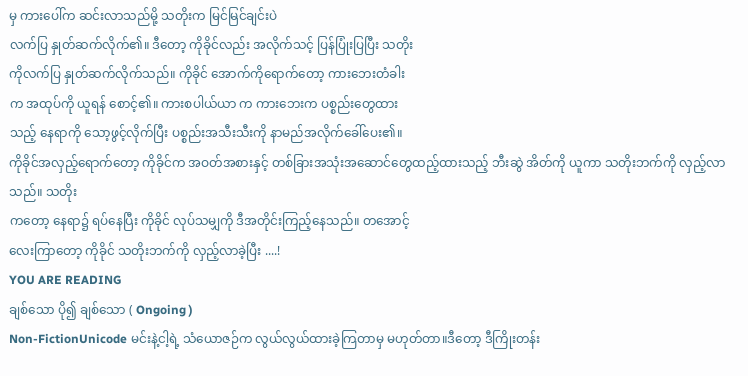မှ ကားပေါ်က ဆင်းလာသည်မို့ သတိုးက မြင်မြင်ချင်းပဲ
လက်ပြ နှုတ်ဆက်လိုက်၏။ ဒီတော့ ကိုခိုင်လည်း အလိုက်သင့် ပြန်ပြုံးပြပြီး သတိုး
ကိုလက်ပြ နှုတ်ဆက်လိုက်သည်။ ကိုခိုင် အောက်ကိုရောက်တော့ ကားဘေးတံခါး
က အထုပ်ကို ယူရန် စောင့်၏။ ကားစပါယ်ယာ က ကားဘေးက ပစ္စည်းတွေထား
သည့် နေရာကို သော့ဖွင့်လိုက်ပြီး ပစ္စည်းအသီးသီးကို နာမည်အလိုက်ခေါ်ပေး၏။
ကိုခိုင်အလှည့်ရောက်တော့ ကိုခိုင်က အဝတ်အစားနှင့် တစ်ခြားအသုံးအဆောင်တွေထည့်ထားသည့် ဘီးဆွဲ အိတ်ကို ယူကာ သတိုးဘက်ကို လှည့်လာသည်။ သတိုး
ကတော့ နေရာ၌ ရပ်နေပြီး ကိုခိုင် လုပ်သမျှကို ဒီအတိုင်းကြည့်နေသည်။ တအောင့်
လေးကြာတော့ ကိုခိုင် သတိုးဘက်ကို လှည့်လာခဲ့ပြီး ....!
YOU ARE READING
ချစ်သော ပို၍ ချစ်သော ( Ongoing )
Non-FictionUnicode မင်းနဲ့ငါ့ရဲ့ သံယောဇဉ်က လွယ်လွယ်ထားခဲ့ကြတာမှ မဟုတ်တာ။ဒီတော့ ဒီကြိုးတန်း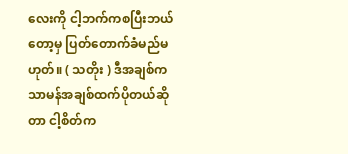လေးကို ငါ့ဘက်ကစပြီးဘယ်တော့မှ ပြတ်တောက်ခံမည်မဟုတ်။ ( သတိုး ) ဒီအချစ်က သာမန်အချစ်ထက်ပိုတယ်ဆိုတာ ငါ့စိတ်က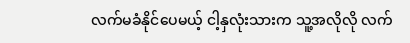လက်မခံနိုင်ပေမယ့် ငါ့နှလုံးသားက သူ့အလိုလို လက်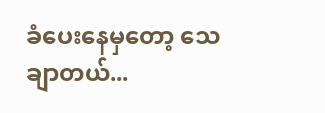ခံပေးနေမှတော့ သေချာတယ်...